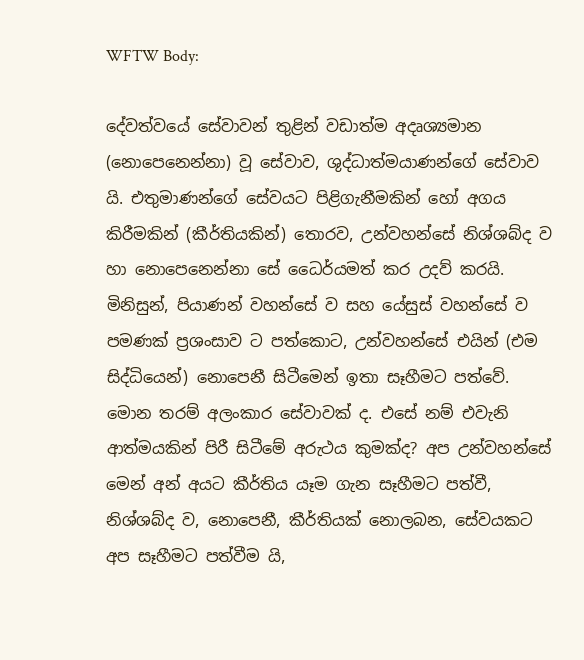WFTW Body:

දේවත්වයේ සේවාවන් තුළින් වඩාත්ම අදෘශ්‍යමාන (නොපෙනෙන්නා) වූ සේවාව, ශුද්ධාත්මයාණන්ගේ සේවාව යි. එතුමාණන්ගේ සේවයට පිළිගැනීමකින් හෝ අගය කිරීමකින් (කීර්තියකින්) තොරව, උන්වහන්සේ නිශ්ශබ්ද ව හා නොපෙනෙන්නා සේ ධෛර්යමත් කර උදව් කරයි. මිනිසුන්, පියාණන් වහන්සේ ව සහ යේසුස් වහන්සේ ව පමණක් ප්‍රශංසාව ට පත්කොට, උන්වහන්සේ එයින් (එම සිද්ධියෙන්) නොපෙනී සිටීමෙන් ඉතා සෑහීමට පත්වේ. මොන තරම් අලංකාර සේවාවක් ද. එසේ නම් එවැනි ආත්මයකින් පිරී සිටීමේ අරුථය කුමක්ද? අප උන්වහන්සේ මෙන් අන් අයට කීර්තිය යෑම ගැන සෑහීමට පත්වී, නිශ්‍ශබ්ද ව, නොපෙනී, කීර්තියක් නොලබන, සේවයකට අප සෑහීමට පත්වීම යි,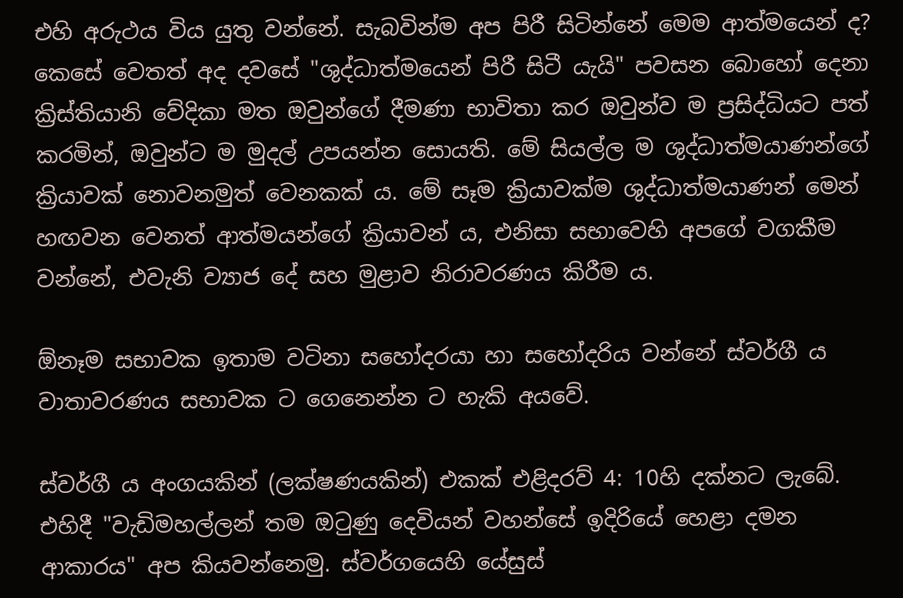එහි අරුථය විය යුතු වන්නේ. සැබවින්ම අප පිරී සිටින්නේ මෙම ආත්මයෙන් ද? කෙසේ වෙතත් අද දවසේ "ශුද්ධාත්මයෙන් පිරී සිටී යැයි" පවසන බොහෝ දෙනා ක්‍රිස්තියානි වේදිකා මත ඔවුන්ගේ දීමණා භාවිතා කර ඔවුන්ව ම ප්‍රසිද්ධියට පත් කරමින්, ඔවුන්ට ම මුදල් උපයන්න සොයති. මේ සියල්ල ම ශුද්ධාත්මයාණන්ගේ ක්‍රියාවක් නොවනමුත් වෙනකක් ය. මේ සෑම ක්‍රියාවක්ම ශුද්ධාත්මයාණන් මෙන් හඟවන වෙනත් ආත්මයන්ගේ ක්‍රියාවන් ය, එනිසා සභාවෙහි අපගේ වගකීම වන්නේ, එවැනි ව්‍යාජ දේ සහ මුළාව නිරාවරණය කිරීම ය.

ඕනෑම සභාවක ඉතාම වටිනා සහෝදරයා හා සහෝදරිය වන්නේ ස්වර්ගී ය වාතාවරණය සභාවක ට ගෙනෙන්න ට හැකි අයවේ.

ස්වර්ගී ය අංගයකින් (ලක්ෂණයකින්) එකක් එළිදරව් 4: 10හි දක්නට ලැබේ. එහිදී "වැඩිමහල්ලන් තම ඔටුණු දෙවියන් වහන්සේ ඉදිරියේ හෙළා දමන ආකාරය" අප කියවන්නෙමු. ස්වර්ගයෙහි යේසුස්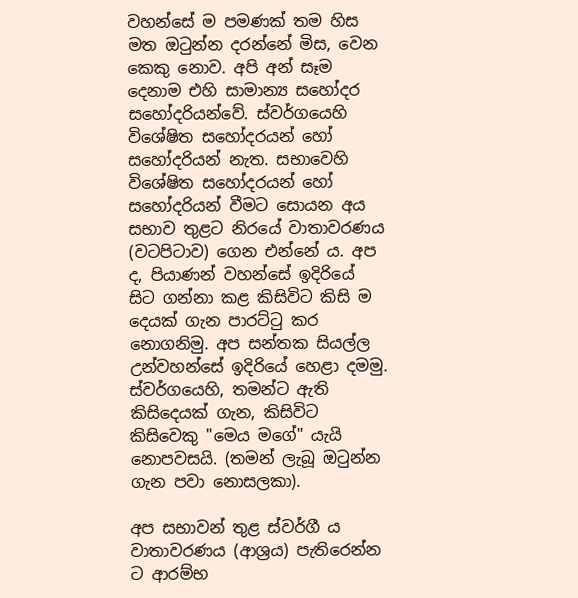වහන්සේ ම පමණක් තම හිස මත ඔටුන්න දරන්නේ මිස, වෙන කෙකු නොව. අපි අන් සෑම දෙනාම එහි සාමාන්‍ය සහෝදර සහෝදරියන්වේ. ස්වර්ගයෙහි විශේෂිත සහෝදරයන් හෝ සහෝදරියන් නැත. සභාවෙහි විශේෂිත සහෝදරයන් හෝ සහෝදරියන් වීමට සොයන අය සභාව තුළට නිරයේ වාතාවරණය (වටපිටාව) ගෙන එන්නේ ය. අප ද, පියාණන් වහන්සේ ඉදිරියේ සිට ගන්නා කළ කිසිවිට කිසි ම දෙයක් ගැන පාරට්ටු කර නොගනිමු. අප සන්තක සියල්ල උන්වහන්සේ ඉදිරියේ හෙළා දමමු. ස්වර්ගයෙහි, තමන්ට ඇති කිසිදෙයක් ගැන, කිසිවිට කිසිවෙකු "මෙය මගේ" යැයි නොපවසයි. (තමන් ලැබූ ඔටුන්න ගැන පවා නොසලකා).

අප සභාවන් තුළ ස්වර්ගී ය වාතාවරණය (ආශ්‍රය) පැතිරෙන්න ට ආරම්භ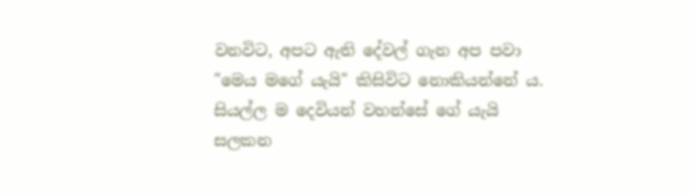වනවිට, අපට ඇති දේවල් ගැන අප පවා "මෙය මගේ යැයි" කිසිවිට නොකියන්නේ ය. සියල්ල ම දෙවියන් වහන්සේ ගේ යැයි සලකන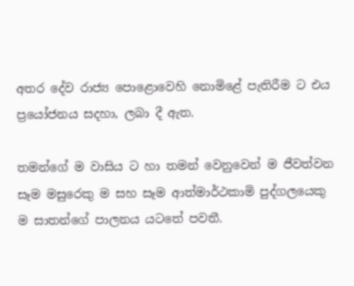අතර දේව රාජ්‍ය පොළොවෙහි නොමිළේ පැතිරීම ට එය ප්‍රයෝජනය සදහා, ලබා දී ඇත.

තමන්ගේ ම වාසිය ට හා තමන් වෙනුවෙන් ම ජීවත්වන සෑම මසුරෙකු ම සහ සෑම ආත්මාර්ථකාමි පුද්ගලයෙකු ම සාතන්ගේ පාලනය යටතේ පවතී.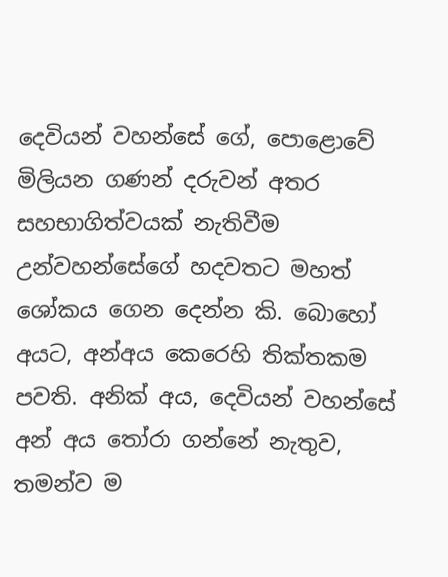දෙවියන් වහන්සේ ගේ, පොළොවේ මිලියන ගණන් දරුවන් අතර සහභාගිත්වයක් නැතිවීම උන්වහන්සේගේ හදවතට මහත් ශෝකය ගෙන දෙන්න කි. බොහෝ අයට, අන්අය කෙරෙහි තික්තකම පවති. අනික් අය, දෙවියන් වහන්සේ අන් අය තෝරා ගන්නේ නැතුව, තමන්ව ම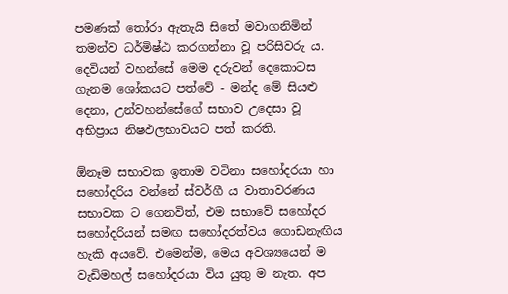පමණක් තෝරා ඇතැයි සිතේ මවාගනිමින් තමන්ව ධර්මිෂ්ඨ කරගන්නා වූ පරිසිවරු ය. දෙවියන් වහන්සේ මෙම දරුවන් දෙකොටස ගැනම ශෝකයට පත්වේ - මන්ද මේ සියළු දෙනා, උන්වහන්සේගේ සභාව උදෙසා වූ අභිප්‍රාය නිෂඵලභාවයට පත් කරති.

ඕනෑම සභාවක ඉතාම වටිනා සහෝදරයා හා සහෝදරිය වන්නේ ස්වර්ගී ය වාතාවරණය සභාවක ට ගෙනවිත්, එම සභාවේ සහෝදර සහෝදරියන් සමඟ සහෝදරත්වය ගොඩනැඟිය හැකි අයවේ. එමෙන්ම, මෙය අවශ්‍යයෙන් ම වැඩිමහල් සහෝදරයා විය යුතු ම නැත. අප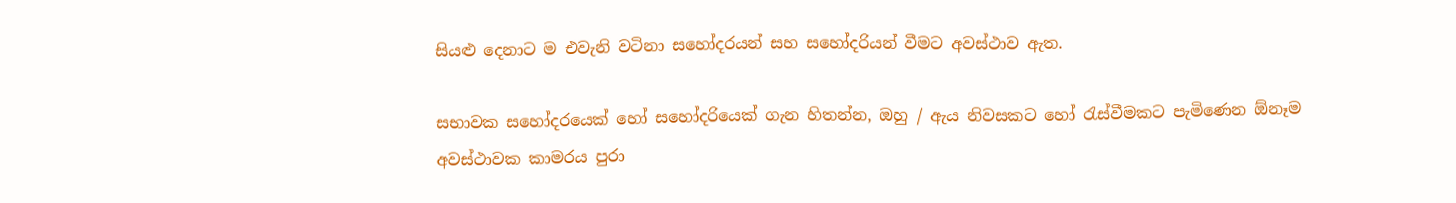සියළු දෙනාට ම එවැනි වටිනා සහෝදරයන් සහ සහෝදරියන් වීමට අවස්ථාව ඇත.

සභාවක සහෝදරයෙක් හෝ සහෝදරියෙක් ගැන හිතන්න, ඔහු / ඇය නිවසකට හෝ රැස්වීමකට පැමිණෙන ඕනෑම අවස්ථාවක කාමරය පුරා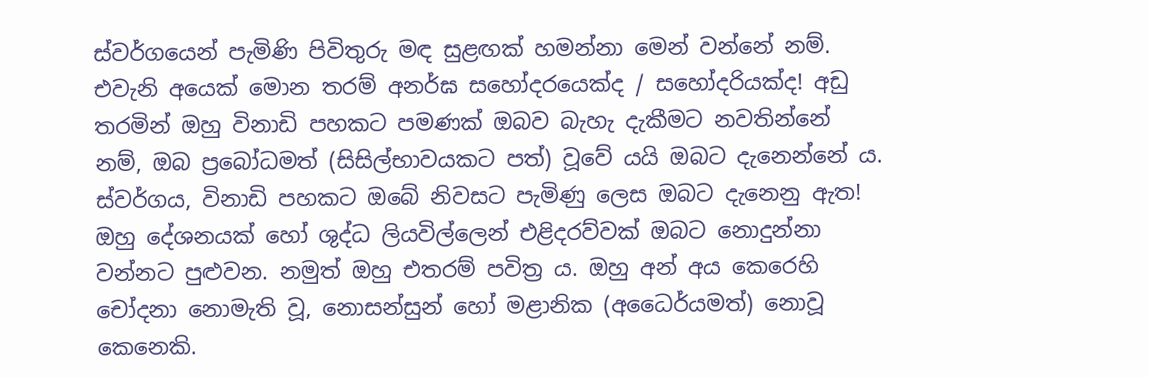ස්වර්ගයෙන් පැමිණි පිවිතුරු මඳ සුළඟක් හමන්නා මෙන් වන්නේ නම්. එවැනි අයෙක් මොන තරම් අනර්ඝ සහෝදරයෙක්ද / සහෝදරියක්ද! අඩු තරමින් ඔහු විනාඩි පහකට පමණක් ඔබව බැහැ දැකීමට නවතින්නේ නම්, ඔබ ප්‍රබෝධමත් (සිසිල්භාවයකට පත්) වූවේ යයි ඔබට දැනෙන්නේ ය. ස්වර්ගය, විනාඩි පහකට ඔබේ නිවසට පැමිණු ලෙස ඔබට දැනෙනු ඇත! ඔහු දේශනයක් හෝ ශුද්ධ ලියවිල්ලෙන් එළිදරව්වක් ඔබට නොදුන්නා වන්නට පුළුවන. නමුත් ඔහු එතරම් පවිත්‍ර ය. ඔහු අන් අය කෙරෙහි චෝදනා නොමැති වූ, නොසන්සුන් හෝ මළානික (අධෛර්යමත්) නොවූ කෙනෙකි.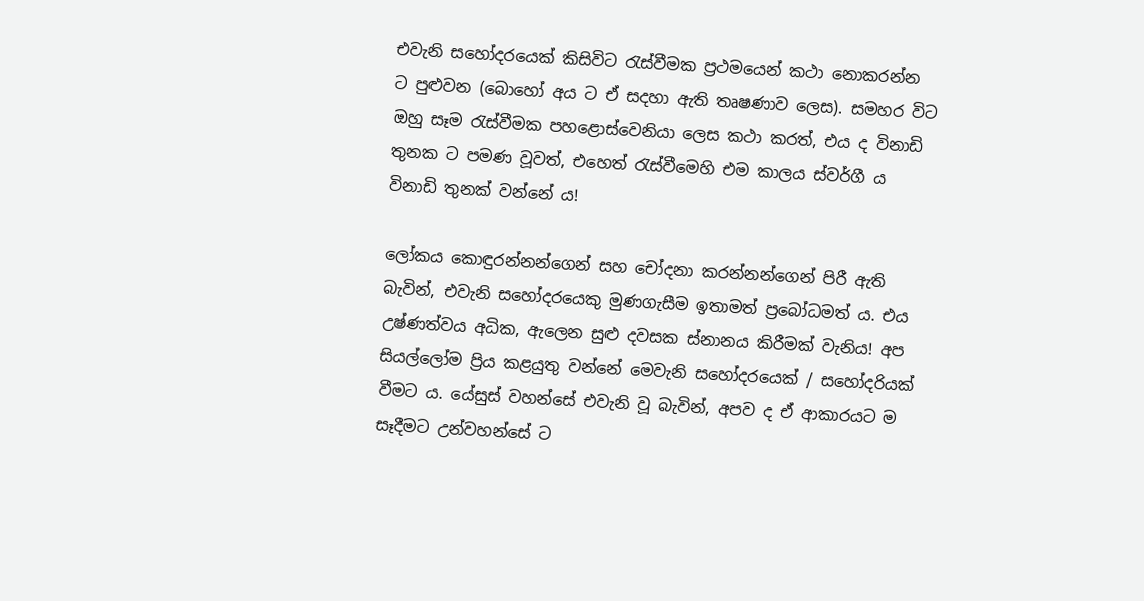එවැනි සහෝදරයෙක් කිසිවිට රැස්වීමක ප්‍රථමයෙන් කථා නොකරන්න ට පුළුවන (බොහෝ අය ට ඒ සදහා ඇති තෘෂණාව ලෙස). සමහර විට ඔහු සෑම රැස්වීමක පහළොස්වෙනියා ලෙස කථා කරත්, එය ද විනාඩි තුනක ට පමණ වූවත්, එහෙත් රැස්වීමෙහි එම කාලය ස්වර්ගී ය විනාඩි තුනක් වන්නේ ය!

ලෝකය කොඳුරන්නන්ගෙන් සහ චෝදනා කරන්නන්ගෙන් පිරී ඇති බැවින්, එවැනි සහෝදරයෙකු මුණගැසීම ඉතාමත් ප්‍රබෝධමත් ය. එය උෂ්ණත්වය අධික, ඇලෙන සුළු දවසක ස්නානය කිරීමක් වැනිය! අප සියල්ලෝම ප්‍රිය කළයුතු වන්නේ මෙවැනි සහෝදරයෙක් / සහෝදරියක් වීමට ය. යේසුස් වහන්සේ එවැනි වූ බැවින්, අපව ද ඒ ආකාරයට ම සෑදීමට උන්වහන්සේ ට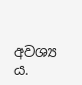අවශ්‍ය ය.